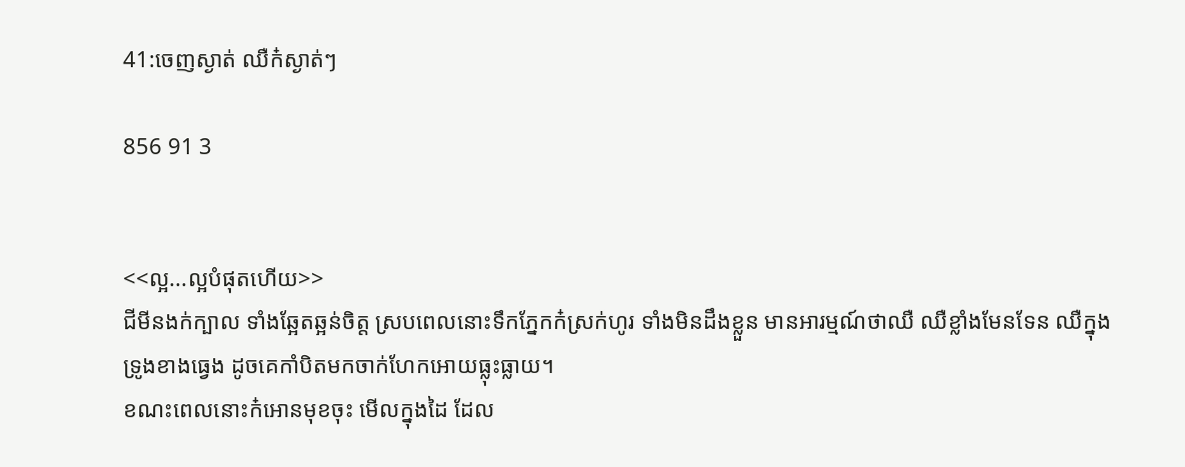41:ចេញស្ងាត់ ឈឺក៎ស្ងាត់ៗ

856 91 3


<<ល្អ...ល្អបំផុតហើយ>>
ជីមីនងក់ក្បាល ទាំងឆ្អែតឆ្អន់ចិត្ត ស្របពេលនោះទឹកភ្នែកក៎ស្រក់ហូរ ទាំងមិនដឹងខ្លួន មានអារម្មណ៍ថាឈឺ ឈឺខ្លាំងមែនទែន ឈឺក្នុងទ្រូងខាងធ្វេង ដូចគេកាំបិតមកចាក់ហែកអោយធ្លុះធ្លាយ។
ខណះពេលនោះក៎អោនមុខចុះ មើលក្នុងដៃ ដែល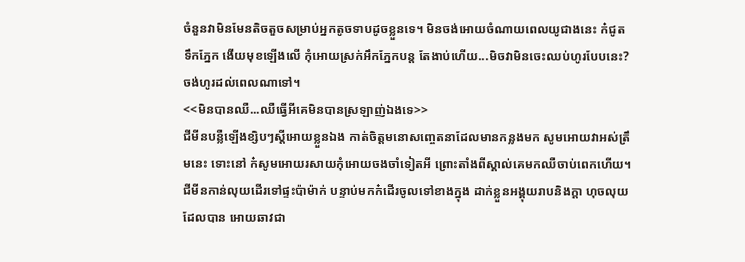ចំនួនវាមិនមែនតិចតួចសម្រាប់អ្នកតូចទាបដូចខ្លួនទេ។ មិនចង់អោយចំណាយពេលយូជាងនេះ ក៎ជូតទឹកភ្នែក ងើយមុខឡើងលើ កុំអោយស្រក់អឹកភ្នែកបន្ដ តែងាប់ហើយ...មិចវាមិនចេះឈប់ហូរបែបនេះ?ចង់ហូរដល់ពេលណាទៅ។
<<មិនបានឈឺ...ឈឺធ្វើអីគេមិនបានស្រឡាញ់ឯងទេ>>
ជីមីនបន្លឺឡើងខ្សិបៗស្ដីអោយខ្លួនឯង កាត់ចិត្តមនោសញ្ចេតនាដែលមានកន្លងមក សូមអោយវាអស់ត្រឹមនេះ ទោះនៅ ក៎សូមអោយរសាយកុំអោយចងចាំទៀតអី ព្រោះតាំងពីស្គាល់គេមកឈឺចាប់ពេកហើយ។
ជីមីនកាន់លុយដើរទៅផ្ទះប៉ាម៉ាក់ បន្ទាប់មកក៎ដើរចូលទៅខាងក្នុង ដាក់ខ្លួនអង្គុយរាបនិងក្ដា ហុចលុយដែលបាន អោយឆាវជា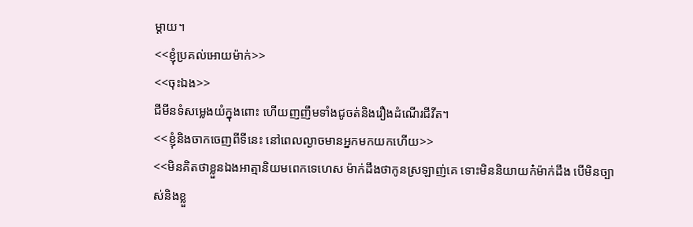ម្ដាយ។
<<ខ្ញុំប្រគល់អោយម៉ាក់>>
<<ចុះឯង>>
ជីមីនទំសម្លេងយំក្នុងពោះ ហើយញញឹមទាំងជូចត់និងរឿងដំណើរជីវីត។
<<ខ្ញុំនិងចាកចេញពីទីនេះ នៅពេលល្ងាចមានអ្នកមកយកហើយ>>
<<មិនគិតថាខ្លួនឯងអាត្មានិយមពេកទេហេស ម៉ាក់ដឹងថាកូនស្រឡាញ់គេ ទោះមិននិយាយក៎ម៉ាក់ដឹង បើមិនច្បាស់និងខ្លួ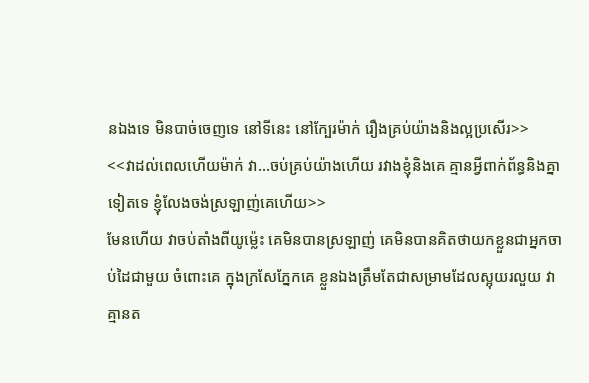នឯងទេ មិនបាច់ចេញទេ នៅទីនេះ នៅក្បែរម៉ាក់ រឿងគ្រប់យ៉ាងនិងល្អប្រសើរ>>
<<វាដល់ពេលហើយម៉ាក់ វា...ចប់គ្រប់យ៉ាងហើយ រវាងខ្ញុំនិងគេ គ្មានអ្វីពាក់ព័ន្ធនិងគ្នាទៀតទេ ខ្ញុំលែងចង់ស្រឡាញ់គេហើយ>>
មែនហើយ វាចប់តាំងពីយូម្ល៉េះ គេមិនបានស្រឡាញ់ គេមិនបានគិតថាយកខ្លួនជាអ្នកចាប់ដៃជាមួយ ចំពោះគេ ក្នុងក្រសែភ្នែកគេ ខ្លួនឯងត្រឹមតែជាសម្រាមដែលស្អុយរលួយ វាគ្មានត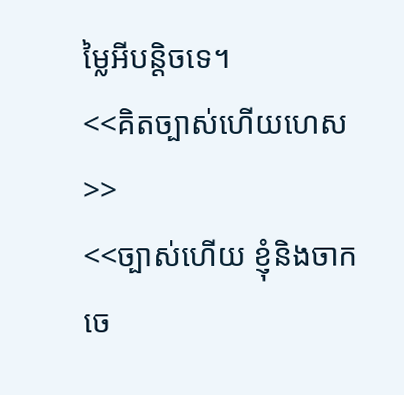ម្លៃអីបន្ដិចទេ។
<<គិតច្បាស់ហើយហេស>>
<<ច្បាស់ហើយ ខ្ញុំនិងចាកចេ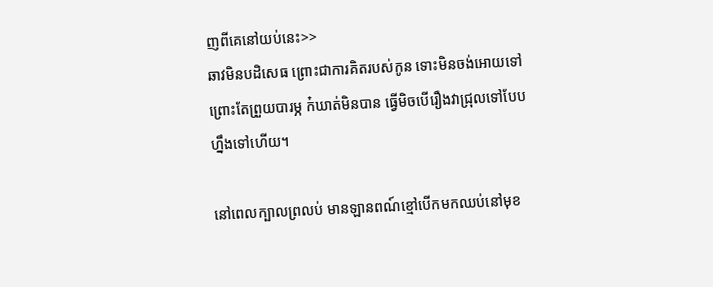ញពីគេនៅយប់នេះ>>
ឆាវមិនបដិសេធ ព្រោះជាការគិតរបស់កូន ទោះមិនចង់អោយទៅ ព្រោះតែព្រួយបារម្ភ ក៎ឃាត់មិនបាន ធ្វើមិចបើរឿងវាជ្រុលទៅបែបហ្នឹងទៅហើយ។

នៅពេលក្បាលព្រលប់ មានឡានពណ៍ខ្មៅបើកមកឈប់នៅមុខ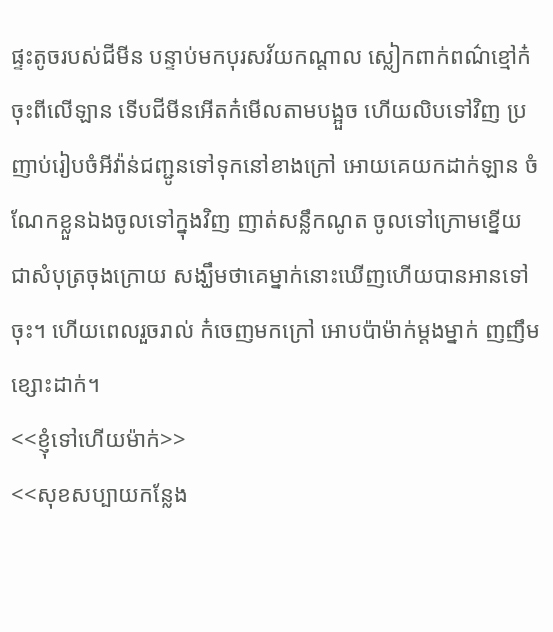ផ្ទះតូចរបស់ជីមីន បន្ទាប់មកបុរសវ័យកណ្ដាល ស្លៀកពាក់ពណ៌ខ្មៅក៎ចុះពីលើឡាន ទើបជីមីនអើតក៎មើលតាមបង្អួច ហើយលិបទៅវិញ ប្រញាប់រៀបចំអីវ៉ាន់ជញ្ជូនទៅទុកនៅខាងក្រៅ អោយគេយកដាក់ឡាន ចំណែកខ្លួនឯងចូលទៅក្នុងវិញ ញាត់សន្លឹកណូត ចូលទៅក្រោមខ្នើយ ជាសំបុត្រចុងក្រោយ សង្ឃឹមថាគេម្នាក់នោះឃើញហើយបានអានទៅចុះ។ ហើយពេលរួចរាល់ ក៎ចេញមកក្រៅ អោបប៉ាម៉ាក់ម្ដងម្នាក់ ញញឹមខ្សោះដាក់។
<<ខ្ញុំទៅហើយម៉ាក់>>
<<សុខសប្បាយកន្លែង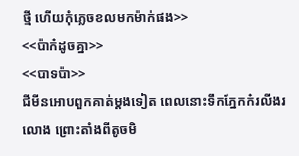ថ្មី ហើយកុំភ្លេចខលមកម៉ាក់ផង>>
<<ប៉ាក៎ដូចគ្នា>>
<<បាទប៉ា>>
ជីមីនអោបពួកគាត់ម្ដងទៀត ពេលនោះទឹកភ្នែកក៎រលីងរលោង ព្រោះតាំងពីតូចមិ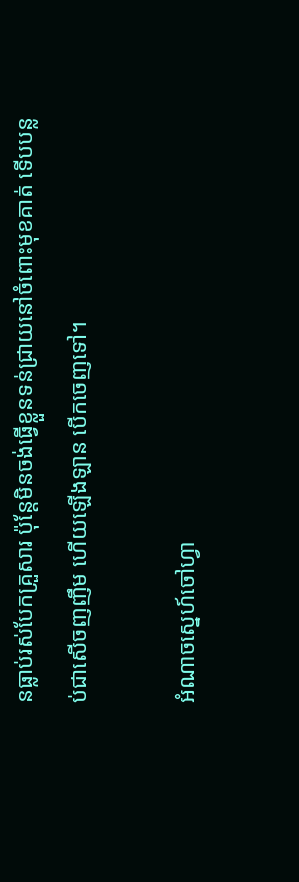នធ្លាប់រស់បែកគ្រួសារ ប៉ុន្តែមិនចង់ធ្វើខ្លួនទន់ជ្រាយនៅចំពោះមុខគាត់ ទើបបន្លប់ជាសើចញញឹម ហើយឡើងឡាន បើកចេញទៅ។

អំណាចស្នេហ៍ចៅហ្វា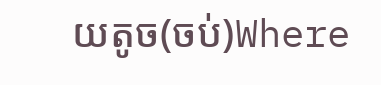យតូច(ចប់)Where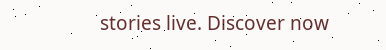stories live. Discover now